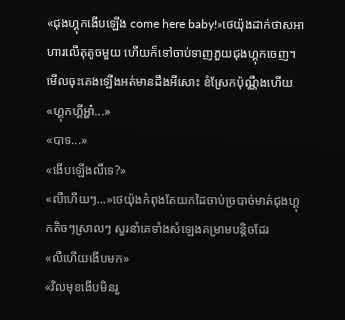«ជុងហ្គុកងើបឡើង come here baby!»ថេយ៉ុងដាក់ថាសអាហារលើតុតូចមួយ ហើយក៏ទៅចាប់ទាញភួយជុងហ្គុកចេញ។មើលចុះគេងឡើងអត់មានដឹងអីសោះ ខំស្រែកប៉ុណ្ណឹងហើយ
«ហ្គុកហ្គីអ្ហា៎...»
«បាទ...»
«ងើបឡើងលឺទេ?»
«លឺហើយៗ...»ថេយ៉ុងកំពុងតែយកដៃចាប់ច្របាច់មាត់ជុងហ្គុកតិចៗស្រាលៗ សួរនាំគេទាំងសំឡេងគម្រាមបន្តិចដែរ
«លឺហើយងើបមក»
«វិលមុខងើបមិនរួ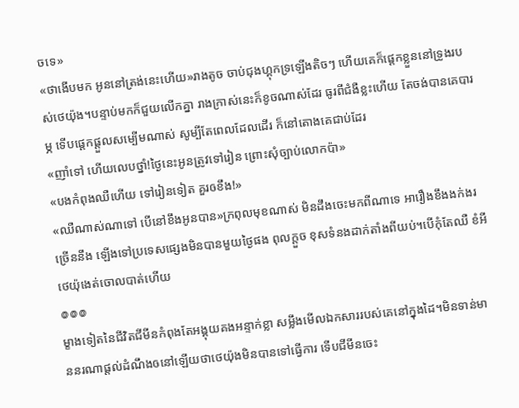ចទេ»
«ថាងើបមក អូននៅត្រង់នេះហើយ»រាងតូច ចាប់ជុងហ្គុកទ្រឡើងតិចៗ ហើយគេក៏ផ្ដេកខ្លួននៅទ្រូងរបស់ថេយ៉ុង។បន្ទាប់មកក៏ជួយលើកគ្នា រាងក្រាស់នេះក៏ខូចណាស់ដែរ ធូរពីជំងឺខ្លះហើយ តែចង់បានគេបារម្ភ ទើបផ្ដេកផ្ដួលសម្បើមណាស់ សូម្បីតែពេលដែលដើរ ក៏នៅតោងគេជាប់ដែរ
«ញាំទៅ ហើយលេបថ្នាំ!ថ្ងៃនេះអូនត្រូវទៅរៀន ព្រោះសុំច្បាប់លោកប៉ា»
«បងកំពុងឈឺហើយ ទៅរៀនទៀត គួរឲខឹង!»
«ឈឺណាស់ណាទៅ បើនៅខឹងអូនបាន»ក្រពុលមុខណាស់ មិនដឹងចេះមកពីណាទេ អារឿងខឹងងក់ងរច្រើននឹង ឡើងទៅប្រទេសផ្សេងមិនបានមួយថ្ងៃផង ពុលក្ដួច ខុសទំនងដាក់តាំងពីយប់។បើកុំតែឈឺ ខំអីថេយ៉ុងេត់ចោលបាត់ហើយ
៙៙៙
ម្ខាងទៀតនៃជីវិតជីមីនកំពុងតែអង្គុយគងអន្ទាក់ខ្លា សម្លឹងមើលឯកសាររបស់គេនៅក្នុងដៃ។មិនទាន់មាននរណាផ្ដល់ដំណឹងឲនៅឡើយថាថេយ៉ុងមិនបានទៅធ្វើការ ទើបជីមីនចេះ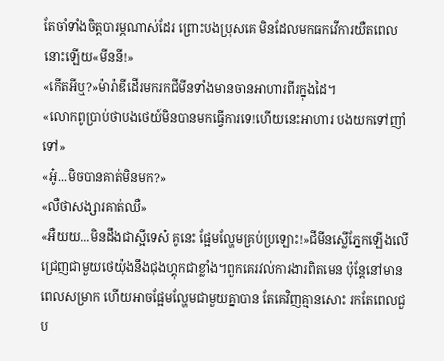តែចាំទាំងចិត្តបារម្ភណាស់ដែរ ព្រោះបងប្រុសគេ មិនដែលមកធកវើការយឺតពេលនោះឡើយ«មីននី!»
«កើតអីឬ?»ម៉ារ៉ាឌីដើរមករកជីមីនទាំងមានចានអាហារពីរក្នុងដៃ។
«លោកពូប្រាប់ថាបងថេយ៍មិនបានមកធ្វើការទេ!ហើយនេះអាហារ បងយកទៅញាំទៅ»
«អូ៎...មិចបានគាត់មិនមក?»
«លឺថាសង្សារគាត់ឈឺ»
«អឺយយ...មិនដឹងជាស្អីទេស៎ គូនេះ ផ្អែមល្ហែមគ្រប់ប្រឡោះ!»ជីមីនស្លើភ្នែកឡើងលើ ជ្រេញជាមួយថេយ៉ុងនឹងជុងហ្គុកជាខ្លាំង។ពួកគេរវល់ការងារពិតមេន ប៉ុន្តែនៅមានពេលសម្រាក ហើយអាចផ្អែមល្ហែមជាមួយគ្នាបាន តែគេវិញគ្មានសោះ រកតែពេលជួប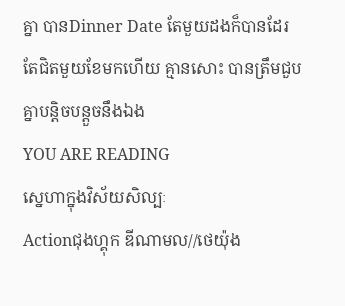គ្នា បានDinner Date តែមួយដងក៏បានដែរ តែជិតមួយខែមកហើយ គ្មានសោះ បានត្រឹមជួបគ្នាបន្តិចបន្តួចនឹងឯង
YOU ARE READING
ស្នេហាក្នុងវិស័យសិល្បៈ
Actionជុងហ្គុក ឌីណាមល//ថេយ៉ុង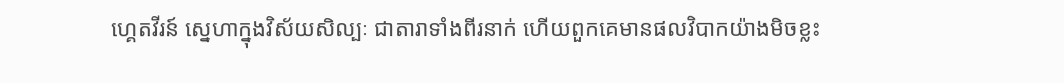ហ្គេតវីរន៍ ស្នេហាក្នុងវិស័យសិល្បៈ ជាតារាទាំងពីរនាក់ ហើយពួកគេមានផលវិបាកយ៉ាងមិចខ្លះ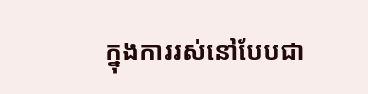ក្នុងការរស់នៅបែបជា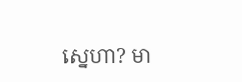ស្នេហា? មា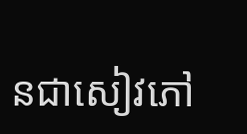នជាសៀវភៅ